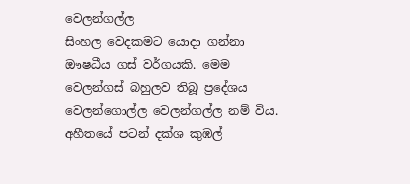වෙලන්ගල්ල
සිංහල වෙදකමට යොදා ගන්නා ඖෂධීය ගස් වර්ගයකි. මෙම වෙලන්ගස් බහුලව තිබූ ප්‍රදේශය වෙලන්ගොල්ල වෙලන්ගල්ල නම් විය. අහීතයේ පටන් දක්ශ කුඹල්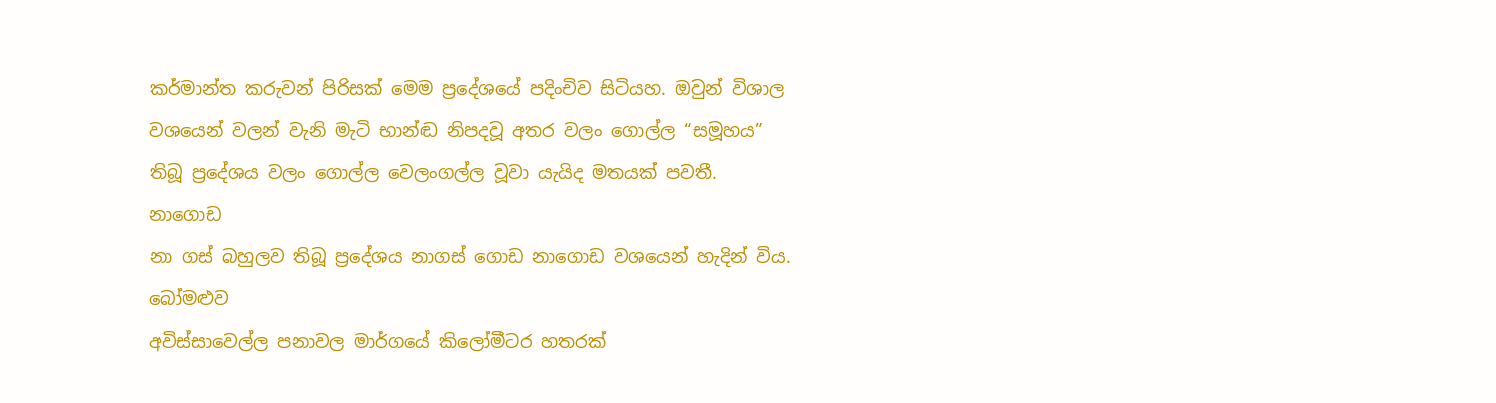කර්මාන්ත කරුවන් පිරිසක් මෙම ප්‍රදේශයේ පදිංචිව සිටියහ. ඔවුන් විශාල වශයෙන් වලන් වැනි මැටි භාන්ඬ නිපදවූ අතර වලං ගොල්ල “සමූහය” තිබූ ප්‍රදේශය වලං ගොල්ල වෙලංගල්ල වූවා යැයිද මතයක් පවතී.
නාගොඩ
නා ගස් බහුලව තිබූ ප්‍රදේශය නාගස් ගොඩ නාගොඩ වශයෙන් හැදින් විය.
බෝමළුව
අවිස්සාවෙල්ල පනාවල මාර්ගයේ කිලෝමීටර හතරක්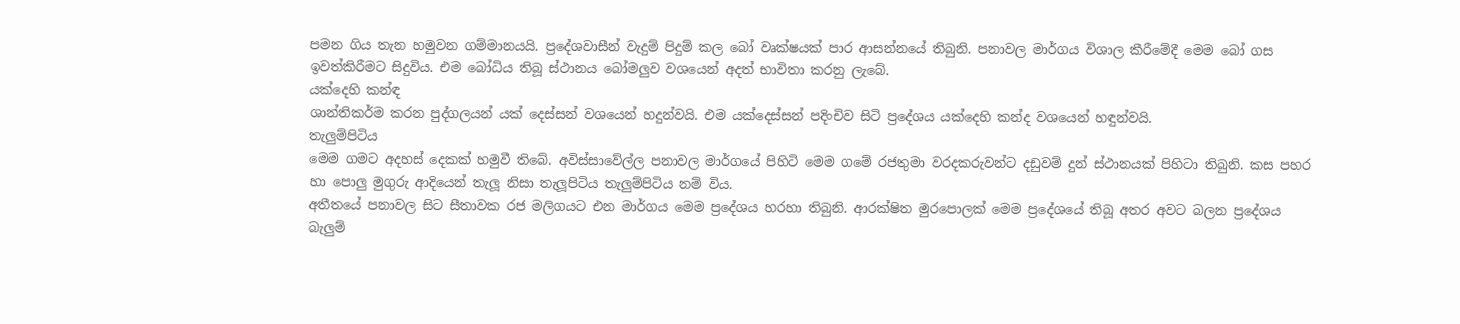පමන ගිය තැන හමුවන ගම්මානයයි. ප්‍රදේශවාසීන් වැදුම් පිදුම් කල බෝ වෘක්ෂයක් පාර ආසන්නයේ තිබුනි. පනාවල මාර්ගය විශාල කීරීමේදී මෙම බෝ ගස ඉවත්කිරීමට සිදුවිය. එම බෝධිය තිබූ ස්ථානය බෝමලුව වශයෙන් අදත් භාවිතා කරනු ලැබේ.
යක්දෙහි කන්ඳ
ශාන්තිකර්ම කරන පුද්ගලයන් යක් දෙස්සන් වශයෙන් හදුන්වයි. එම යක්දෙස්සන් පදිංචිව සිටි ප්‍රදේශය යක්දෙහි කන්ද වශයෙන් හඳුන්වයි.
තැලුම්පිටිය
මෙම ගමට අදහස් දෙකක් හමුවී තිබේ. අවිස්සාවේල්ල පනාවල මාර්ගයේ පිහිටි මෙම ගමේ රජතුමා වරදකරුවන්ට දඩුවම් දුන් ස්ථානයක් පිහිටා තිබුනි. කස පහර හා පොලු මුගුරු ආදියෙන් තැලූ නිසා තැලූපිටිය තැලුම්පිටිය නම් විය.
අතීතයේ පනාවල සිට සීතාවක රජ මලිගයට එන මාර්ගය මෙම ප්‍රදේශය හරහා තිබුනි. ආරක්ෂිත මුරපොලක් මෙම ප්‍රදේශයේ තිබූ අතර අවට බලන ප්‍රදේශය බැලුම්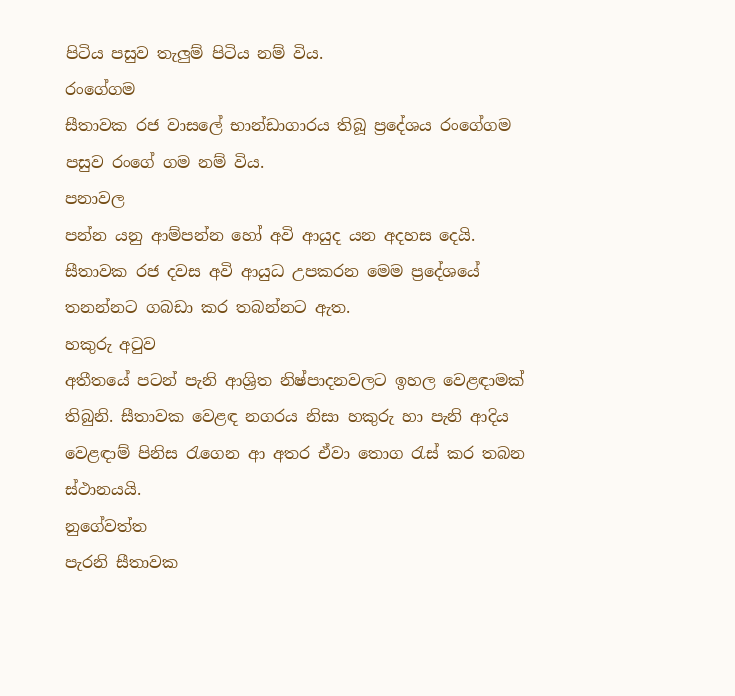පිටිය පසුව තැලුම් පිටිය නම් විය.
රංගේගම
සීතාවක රජ වාසලේ භාන්ඩාගාරය තිබූ ප්‍රදේශය රංගේගම පසුව රංගේ ගම නම් විය.
පනාවල
පන්න යනු ආම්පන්න හෝ අවි ආයුද යන අදහස දෙයි. සීතාවක රජ දවස අවි ආයුධ උපකරන මෙම ප්‍රදේශයේ තනන්නට ගබඩා කර තබන්නට ඇත.
හකුරු අ‍ටුව
අතීතයේ පටන් පැනි ආශ්‍රිත නිෂ්පාදනවලට ඉහල වෙළඳාමක් තිබුනි. සීතාවක වෙළඳ නගරය නිසා හකුරු හා පැනි ආදිය වෙළඳාම් පිනිස ‍රැගෙන ආ අතර ඒවා තොග ‍රැස් කර තබන ස්ථානයයි.
නුගේවත්ත
පැරනි සීතාවක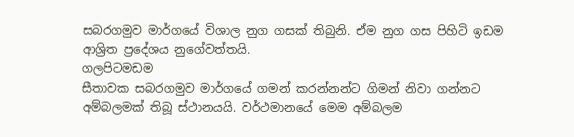සබරගමුව මාර්ගයේ විශාල නුග ගසක් තිබුනි. ඒම නුග ගස පිහිටි ඉඩම ආශ්‍රිත ප්‍රදේශය නුගේවත්තයි.
ගලපිටමඩම
සීතාවක සබරගමුව මාර්ගයේ ගමන් කරන්නන්ට ගිමන් නිවා ගන්නට අම්බලමක් තිබූ ස්ථානයයි. වර්ථමානයේ මෙම අම්බලම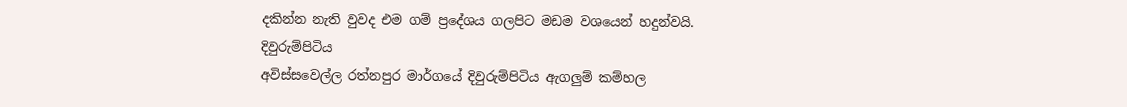දකින්න නැති වුවද එම ගම් ප්‍රදේශය ගලපිට මඩම වශයෙන් හදුන්වයි.
දිවුරුම්පිටිය
අවිස්සවෙල්ල රත්නපුර මාර්ගයේ දිවුරුම්පිටිය ඇගලුම් කම්හල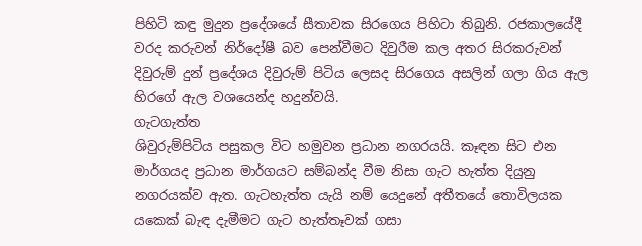පිහිටි කඳු මුදුන ප්‍රදේශයේ සීතාවක සිරගෙය පිහිටා තිබුනි. රජකාලයේදී වරද කරුවන් නිර්දෝෂී බව පෙන්වීමට දිවුරීම කල අතර සිරකරුවන් දිවුරුම් දුන් ප්‍රදේශය දිවුරුම් පිටිය ලෙසද සිරගෙය අසලින් ගලා ගිය ඇල හිරගේ ඇල වශයෙන්ද හදුන්වයි.
ගැටගැත්ත
ශිවුරුම්පිටිය පසුකල විට හමුවන ප්‍රධාන නගරයයි. කෑඳන සිට එන මාර්ගයද ප්‍රධාන මාර්ගයට සම්බන්ද වීම නිසා ගැට හැත්ත දියුනු නගරයක්ව ඇත. ගැටහැත්ත යැයි නම් යෙදුනේ අතීතයේ තොවිලයක යකෙක් බැඳ දැමීමට ගැට හැත්තෑවක් ගසා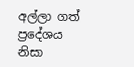අල්ලා ගත් ප්‍රදේශය නිසා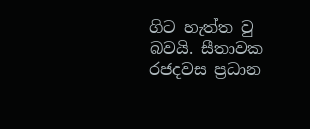ගිට හැත්ත වු බවයි. සීතාවක රජදවස ප්‍රධාන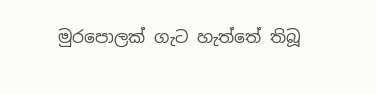මුරපොලක් ගැට හැත්තේ තිබූ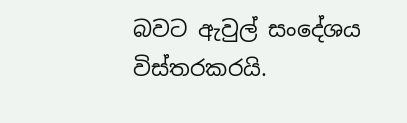බවට ඇවුල් සංදේශය විස්තරකරයි.